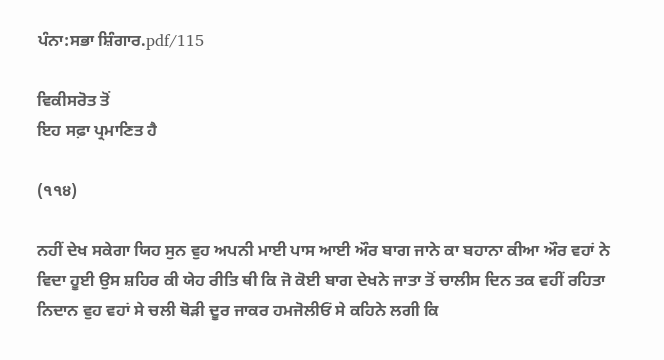ਪੰਨਾ:ਸਭਾ ਸ਼ਿੰਗਾਰ.pdf/115

ਵਿਕੀਸਰੋਤ ਤੋਂ
ਇਹ ਸਫ਼ਾ ਪ੍ਰਮਾਣਿਤ ਹੈ

(੧੧੪)

ਨਹੀਂ ਦੇਖ ਸਕੇਗਾ ਯਿਹ ਸੁਨ ਵੁਹ ਅਪਨੀ ਮਾਈ ਪਾਸ ਆਈ ਔਰ ਬਾਗ ਜਾਨੇ ਕਾ ਬਹਾਨਾ ਕੀਆ ਔਰ ਵਹਾਂ ਨੇ ਵਿਦਾ ਹੂਈ ਉਸ ਸ਼ਹਿਰ ਕੀ ਯੇਹ ਰੀਤਿ ਥੀ ਕਿ ਜੋ ਕੋਈ ਬਾਗ ਦੇਖਨੇ ਜਾਤਾ ਤੋਂ ਚਾਲੀਸ ਦਿਨ ਤਕ ਵਹੀਂ ਰਹਿਤਾ ਨਿਦਾਨ ਵੁਹ ਵਹਾਂ ਸੇ ਚਲੀ ਥੋੜੀ ਦੂਰ ਜਾਕਰ ਹਮਜੋਲੀਓਂ ਸੇ ਕਹਿਨੇ ਲਗੀ ਕਿ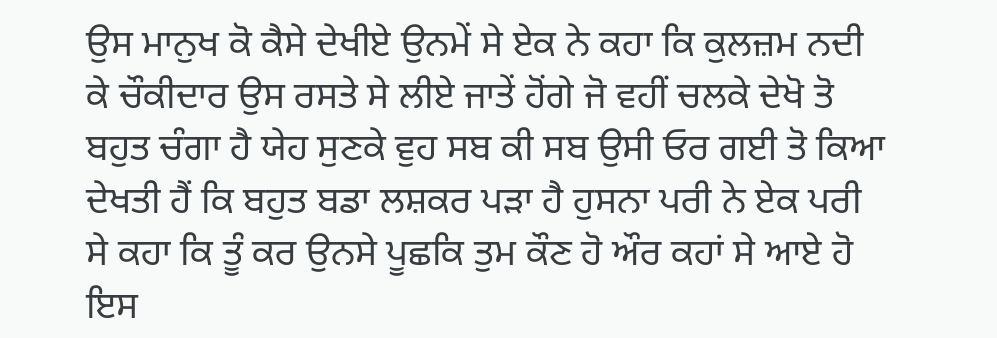ਉਸ ਮਾਨੁਖ ਕੋ ਕੈਸੇ ਦੇਖੀਏ ਉਨਮੇਂ ਸੇ ਏਕ ਨੇ ਕਹਾ ਕਿ ਕੁਲਜ਼ਮ ਨਦੀ ਕੇ ਚੌਕੀਦਾਰ ਉਸ ਰਸਤੇ ਸੇ ਲੀਏ ਜਾਤੇਂ ਹੋਂਗੇ ਜੋ ਵਹੀਂ ਚਲਕੇ ਦੇਖੋ ਤੋ ਬਹੁਤ ਚੰਗਾ ਹੈ ਯੇਹ ਸੁਣਕੇ ਵੁਹ ਸਬ ਕੀ ਸਬ ਉਸੀ ਓਰ ਗਈ ਤੋ ਕਿਆ ਦੇਖਤੀ ਹੈਂ ਕਿ ਬਹੁਤ ਬਡਾ ਲਸ਼ਕਰ ਪੜਾ ਹੈ ਹੁਸਨਾ ਪਰੀ ਨੇ ਏਕ ਪਰੀ ਸੇ ਕਹਾ ਕਿ ਤੂੰ ਕਰ ਉਨਸੇ ਪੂਛਕਿ ਤੁਮ ਕੌਣ ਹੋ ਔਰ ਕਹਾਂ ਸੇ ਆਏ ਹੋ ਇਸ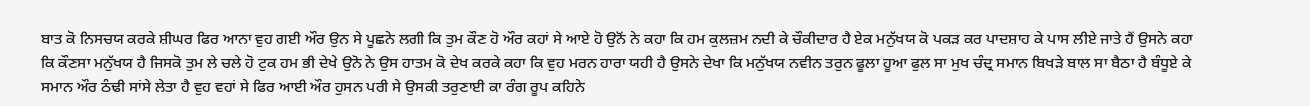ਬਾਤ ਕੋ ਨਿਸਚਯ ਕਰਕੇ ਸ਼ੀਘਰ ਫਿਰ ਆਨਾ ਵੁਹ ਗਈ ਔਰ ਉਨ ਸੇ ਪੂਛਨੇ ਲਗੀ ਕਿ ਤੁਮ ਕੌਣ ਹੋ ਔਰ ਕਹਾਂ ਸੇ ਆਏ ਹੋ ਉਨੋਂ ਨੇ ਕਹਾ ਕਿ ਹਮ ਕੁਲਜ਼ਮ ਨਦੀ ਕੇ ਚੌਕੀਦਾਰ ਹੈ ਏਕ ਮਨੁੱਖਯ ਕੋ ਪਕੜ ਕਰ ਪਾਦਸ਼ਾਹ ਕੇ ਪਾਸ ਲੀਏ ਜਾਤੇ ਹੈਂ ਉਸਨੇ ਕਹਾ ਕਿ ਕੌਣਸਾ ਮਨੁੱਖਯ ਹੈ ਜਿਸਕੋ ਤੁਮ ਲੇ ਚਲੇ ਹੋ ਟੁਕ ਹਮ ਭੀ ਦੇਖੇ ਉਨੋ ਨੇ ਉਸ ਹਾਤਮ ਕੋ ਦੇਖ ਕਰਕੇ ਕਹਾ ਕਿ ਵੁਹ ਮਰਨ ਹਾਰਾ ਯਹੀ ਹੈ ਉਸਨੇ ਦੇਖਾ ਕਿ ਮਨੁੱਖਯ ਨਵੀਨ ਤਰੁਨ ਫੂਲਾ ਹੂਆ ਫੁਲ ਸਾ ਮੁਖ ਚੰਦ੍ਰ ਸਮਾਨ ਬਿਖੜੇ ਬਾਲ ਸਾ ਬੈਠਾ ਹੈ ਬੰਧੂਏ ਕੇ ਸਮਾਨ ਔਰ ਠੰਢੀ ਸਾਂਸੇ ਲੇਤਾ ਹੈ ਵੁਹ ਵਹਾਂ ਸੇ ਫਿਰ ਆਈ ਔਰ ਹੁਸਨ ਪਰੀ ਸੇ ਉਸਕੀ ਤਰੁਣਾਈ ਕਾ ਰੰਗ ਰੂਪ ਕਹਿਨੇ